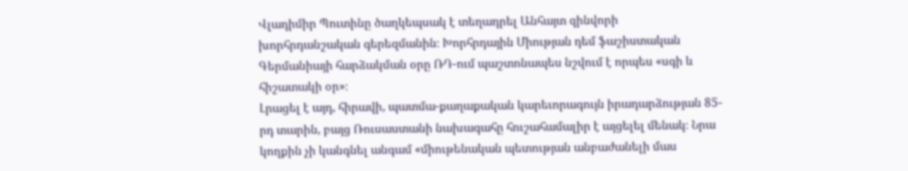Վլադիմիր Պուտինը ծաղկեպսակ է տեղադրել Անհայտ զինվորի խորհրդանշական գերեզմանին։ Խորհրդային Միության դեմ ֆաշիստական Գերմանիայի հարձակման օրը ՌԴ-ում պաշտոնապես նշվում է որպես «սգի և հիշատակի օր»։
Լրացել է այդ, հիրավի, պատմա-քաղաքական կարեւորագույն իրադարձության 85-րդ տարին, բայց Ռուսաստանի նախագահը հուշահամալիր է այցելել մենակ։ Նրա կողքին չի կանգնել անգամ «միութենական պետության անբաժանելի մաս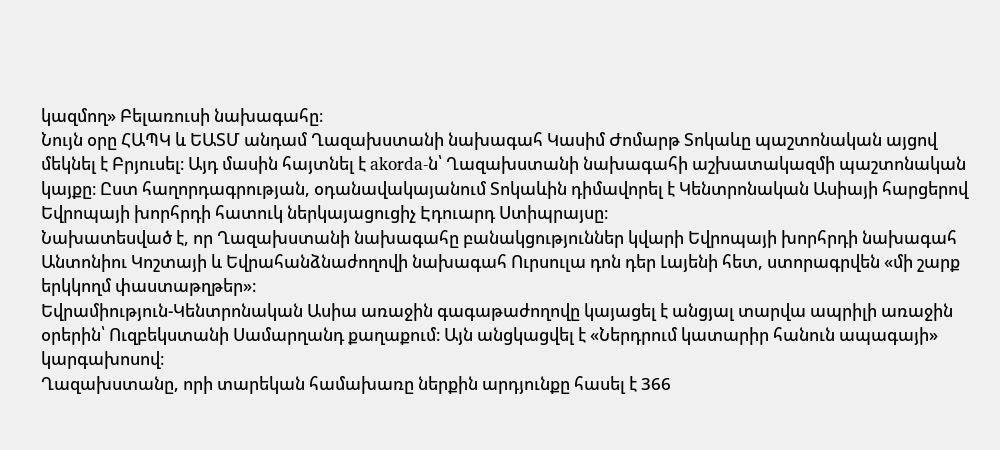կազմող» Բելառուսի նախագահը։
Նույն օրը ՀԱՊԿ և ԵԱՏՄ անդամ Ղազախստանի նախագահ Կասիմ Ժոմարթ Տոկաևը պաշտոնական այցով մեկնել է Բրյուսել։ Այդ մասին հայտնել է akorda-ն՝ Ղազախստանի նախագահի աշխատակազմի պաշտոնական կայքը։ Ըստ հաղորդագրության, օդանավակայանում Տոկաևին դիմավորել է Կենտրոնական Ասիայի հարցերով Եվրոպայի խորհրդի հատուկ ներկայացուցիչ Էդուարդ Ստիպրայսը։
Նախատեսված է, որ Ղազախստանի նախագահը բանակցություններ կվարի Եվրոպայի խորհրդի նախագահ Անտոնիու Կոշտայի և Եվրահանձնաժողովի նախագահ Ուրսուլա դոն դեր Լայենի հետ, ստորագրվեն «մի շարք երկկողմ փաստաթղթեր»։
Եվրամիություն-Կենտրոնական Ասիա առաջին գագաթաժողովը կայացել է անցյալ տարվա ապրիլի առաջին օրերին՝ Ուզբեկստանի Սամարղանդ քաղաքում։ Այն անցկացվել է «Ներդրում կատարիր հանուն ապագայի» կարգախոսով։
Ղազախստանը, որի տարեկան համախառը ներքին արդյունքը հասել է 366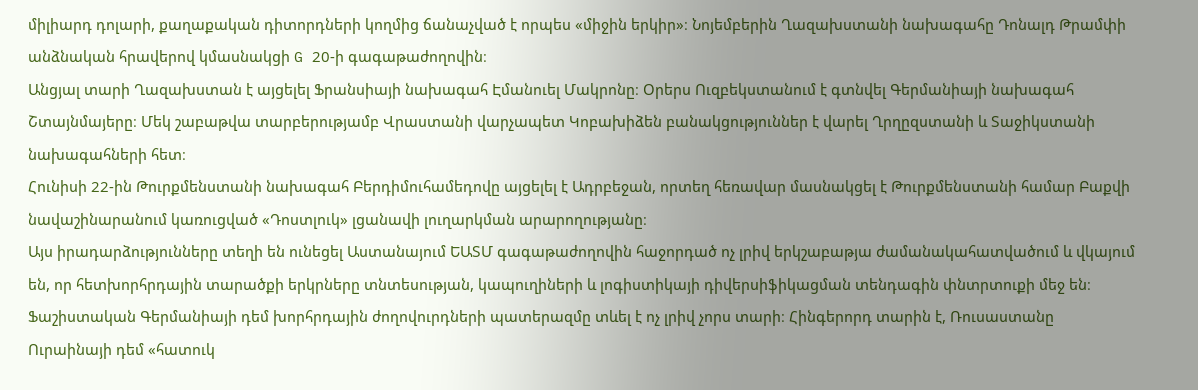միլիարդ դոլարի, քաղաքական դիտորդների կողմից ճանաչված է որպես «միջին երկիր»։ Նոյեմբերին Ղազախստանի նախագահը Դոնալդ Թրամփի անձնական հրավերով կմասնակցի G 20-ի գագաթաժողովին։
Անցյալ տարի Ղազախստան է այցելել Ֆրանսիայի նախագահ Էմանուել Մակրոնը։ Օրերս Ուզբեկստանում է գտնվել Գերմանիայի նախագահ Շտայնմայերը։ Մեկ շաբաթվա տարբերությամբ Վրաստանի վարչապետ Կոբախիձեն բանակցություններ է վարել Ղրղըզստանի և Տաջիկստանի նախագահների հետ։
Հունիսի 22-ին Թուրքմենստանի նախագահ Բերդիմուհամեդովը այցելել է Ադրբեջան, որտեղ հեռավար մասնակցել է Թուրքմենստանի համար Բաքվի նավաշինարանում կառուցված «Դոստլուկ» լցանավի լուղարկման արարողությանը։
Այս իրադարձությունները տեղի են ունեցել Աստանայում ԵԱՏՄ գագաթաժողովին հաջորդած ոչ լրիվ երկշաբաթյա ժամանակահատվածում և վկայում են, որ հետխորհրդային տարածքի երկրները տնտեսության, կապուղիների և լոգիստիկայի դիվերսիֆիկացման տենդագին փնտրտուքի մեջ են։
Ֆաշիստական Գերմանիայի դեմ խորհրդային ժողովուրդների պատերազմը տևել է ոչ լրիվ չորս տարի։ Հինգերորդ տարին է, Ռուսաստանը Ուրաինայի դեմ «հատուկ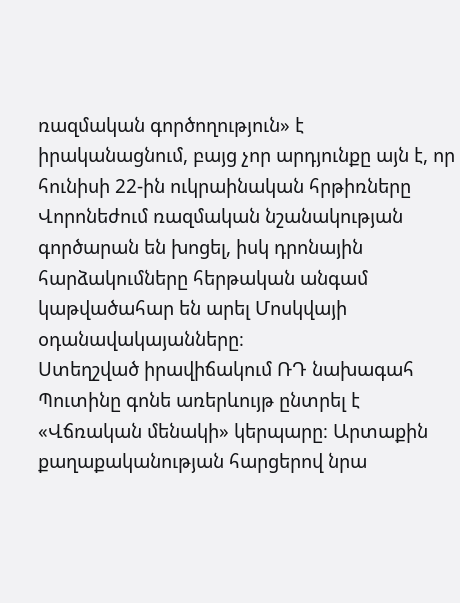ռազմական գործողություն» է իրականացնում, բայց չոր արդյունքը այն է, որ հունիսի 22-ին ուկրաինական հրթիռները Վորոնեժում ռազմական նշանակության գործարան են խոցել, իսկ դրոնային հարձակումները հերթական անգամ կաթվածահար են արել Մոսկվայի օդանավակայանները։
Ստեղշված իրավիճակում ՌԴ նախագահ Պուտինը գոնե առերևույթ ընտրել է «Վճռական մենակի» կերպարը։ Արտաքին քաղաքականության հարցերով նրա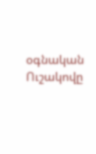օգնական Ուշակովը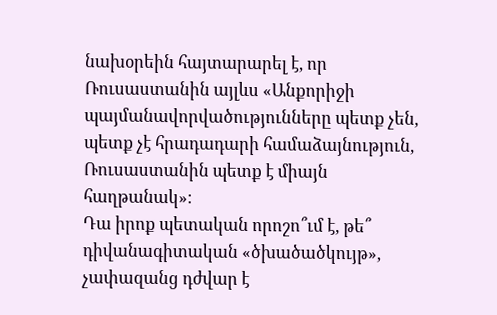նախօրեին հայտարարել է, որ Ռուսաստանին այլևս «Անքորիջի պայմանավորվածությունները պետք չեն, պետք չէ հրադադարի համաձայնություն, Ռուսաստանին պետք է միայն հաղթանակ»։
Դա իրոք պետական որոշո՞ւմ է, թե՞ դիվանագիտական «ծխածածկույթ», չափազանց դժվար է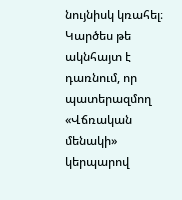նույնիսկ կռահել։ Կարծես թե ակնհայտ է դառնում, որ պատերազմող «Վճռական մենակի» կերպարով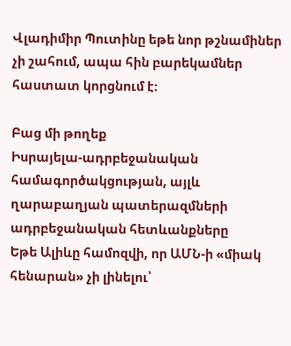Վլադիմիր Պուտինը եթե նոր թշնամիներ չի շահում, ապա հին բարեկամներ հաստատ կորցնում է։

Բաց մի թողեք
Իսրայելա-ադրբեջանական համագործակցության, այլև ղարաբաղյան պատերազմների ադրբեջանական հետևանքները
Եթե Ալիևը համոզվի, որ ԱՄՆ-ի «միակ հենարան» չի լինելու՝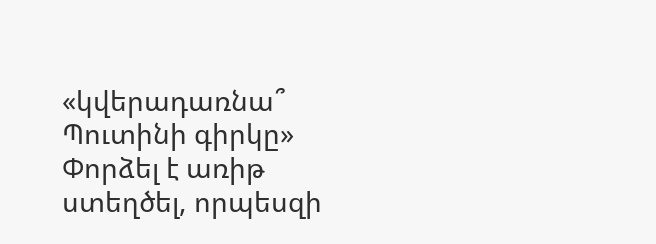«կվերադառնա՞ Պուտինի գիրկը»
Փորձել է առիթ ստեղծել, որպեսզի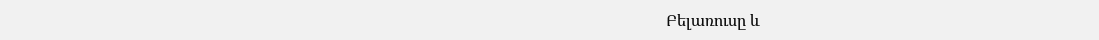Բելառուսը և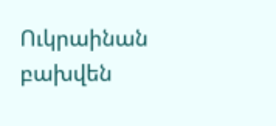Ուկրաինան բախվեն